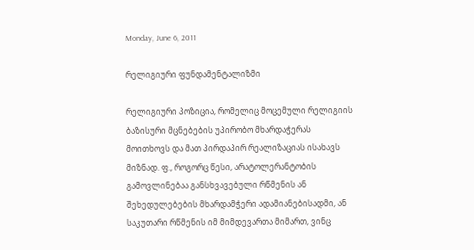Monday, June 6, 2011

რელიგიური ფუნდამენტალიზმი

რელიგიური პოზიცია, რომელიც მოცემული რელიგიის ბაზისური მცნებების უპირობო მხარდაჭერას მოითხოვს და მათ პირდაპირ რეალიზაციას ისახავს მიზნად. ფ., როგორც წესი, არატოლერანტობის გამოვლინებაა განსხვავებული რწმენის ან შეხედულებების მხარდამჭერი ადამიანებისადმი, ან საკუთარი რწმენის იმ მიმდევართა მიმართ, ვინც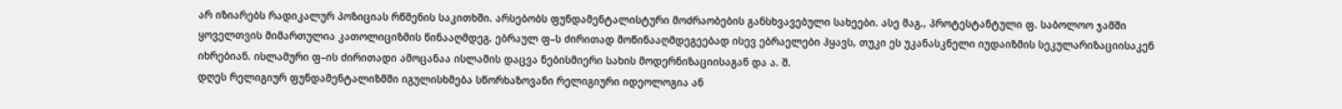არ იზიარებს რადიკალურ პოზიციას რწმენის საკითხში. არსებობს ფუნდამენტალისტური მოძრაობების განსხვავებული სახეები. ასე მაგ., პროტესტანტული ფ. საბოლოო ჯამში ყოველთვის მიმართულია კათოლიციზმის წინააღმდეგ. ებრაულ ფ–ს ძირითად მოწინააღმდეგეებად ისევ ებრაელები ჰყავს, თუკი ეს უკანასკნელი იუდაიზმის სეკულარიზაციისაკენ იხრებიან. ისლამური ფ–ის ძირითადი ამოცანაა ისლამის დაცვა ნებისმიერი სახის მოდერნიზაციისაგან და ა. შ.
დღეს რელიგიურ ფუნდამენტალიზმში იგულისხმება სწორხაზოვანი რელიგიური იდეოლოგია ან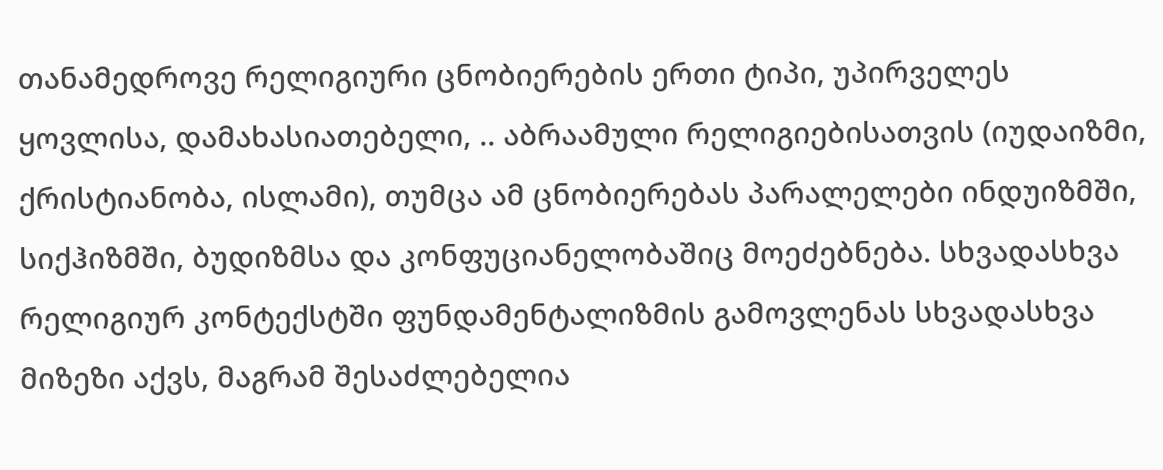თანამედროვე რელიგიური ცნობიერების ერთი ტიპი, უპირველეს ყოვლისა, დამახასიათებელი, .. აბრაამული რელიგიებისათვის (იუდაიზმი, ქრისტიანობა, ისლამი), თუმცა ამ ცნობიერებას პარალელები ინდუიზმში, სიქჰიზმში, ბუდიზმსა და კონფუციანელობაშიც მოეძებნება. სხვადასხვა რელიგიურ კონტექსტში ფუნდამენტალიზმის გამოვლენას სხვადასხვა მიზეზი აქვს, მაგრამ შესაძლებელია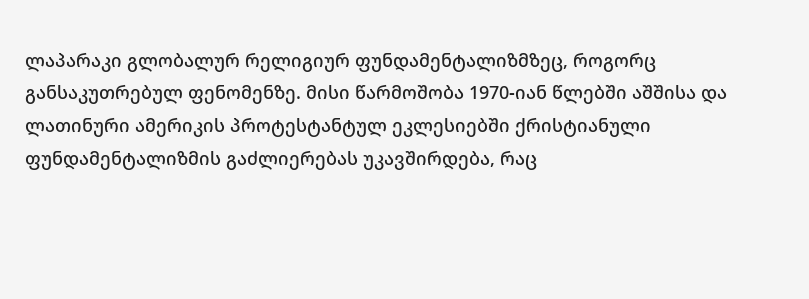ლაპარაკი გლობალურ რელიგიურ ფუნდამენტალიზმზეც, როგორც განსაკუთრებულ ფენომენზე. მისი წარმოშობა 1970-იან წლებში აშშისა და ლათინური ამერიკის პროტესტანტულ ეკლესიებში ქრისტიანული ფუნდამენტალიზმის გაძლიერებას უკავშირდება, რაც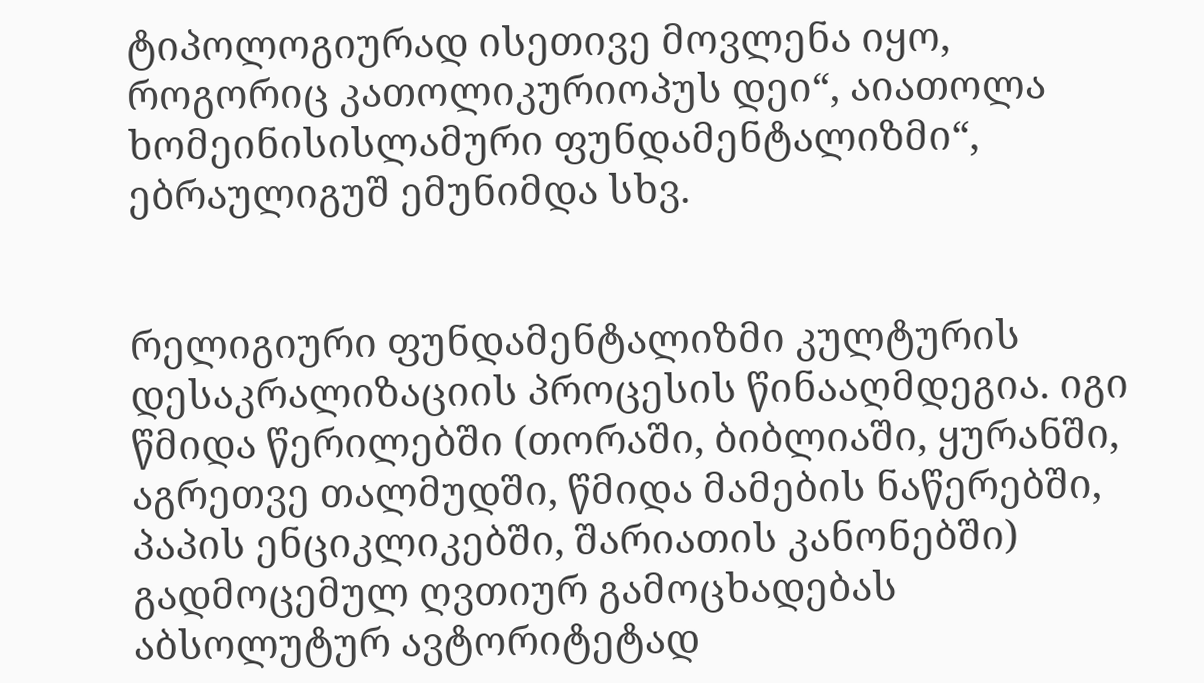ტიპოლოგიურად ისეთივე მოვლენა იყო, როგორიც კათოლიკურიოპუს დეი“, აიათოლა ხომეინისისლამური ფუნდამენტალიზმი“, ებრაულიგუშ ემუნიმდა სხვ.


რელიგიური ფუნდამენტალიზმი კულტურის დესაკრალიზაციის პროცესის წინააღმდეგია. იგი წმიდა წერილებში (თორაში, ბიბლიაში, ყურანში, აგრეთვე თალმუდში, წმიდა მამების ნაწერებში, პაპის ენციკლიკებში, შარიათის კანონებში) გადმოცემულ ღვთიურ გამოცხადებას აბსოლუტურ ავტორიტეტად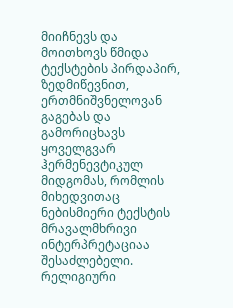მიიჩნევს და მოითხოვს წმიდა ტექსტების პირდაპირ, ზედმიწევნით, ერთმნიშვნელოვან გაგებას და გამორიცხავს ყოველგვარ ჰერმენევტიკულ მიდგომას, რომლის მიხედვითაც ნებისმიერი ტექსტის მრავალმხრივი ინტერპრეტაციაა შესაძლებელი. რელიგიური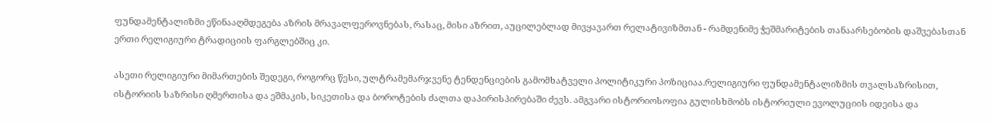ფუნდამენტალიზმი ეწინააღმდეგება აზრის მრავალფეროვნებას, რასაც, მისი აზრით, აუცილებლად მივყავართ რელატივიზმთან - რამდენიმე ჭეშმარიტების თანაარსებობის დაშვებასთან ერთი რელიგიური ტრადიციის ფარგლებშიც კი.

ასეთი რელიგიური მიმართების შედეგი, როგორც წესი, ულტრამემარჯვენე ტენდენციების გამომხატველი პოლიტიკური პოზიციაა.რელიგიური ფუნდამენტალიზმის თვალსაზრისით, ისტორიის საზრისი ღმერთისა და ეშმაკის, სიკეთისა და ბოროტების ძალთა დაპირისპირებაში ძევს. ამგვარი ისტორიოსოფია გულისხმობს ისტორიული ევოლუციის იდეისა და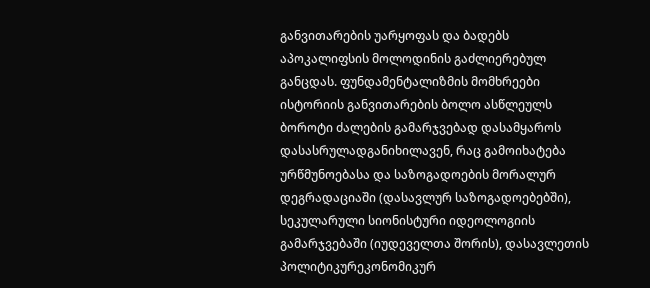განვითარების უარყოფას და ბადებს აპოკალიფსის მოლოდინის გაძლიერებულ განცდას. ფუნდამენტალიზმის მომხრეები ისტორიის განვითარების ბოლო ასწლეულს ბოროტი ძალების გამარჯვებად დასამყაროს დასასრულადგანიხილავენ, რაც გამოიხატება ურწმუნოებასა და საზოგადოების მორალურ დეგრადაციაში (დასავლურ საზოგადოებებში), სეკულარული სიონისტური იდეოლოგიის გამარჯვებაში (იუდეველთა შორის), დასავლეთის პოლიტიკურეკონომიკურ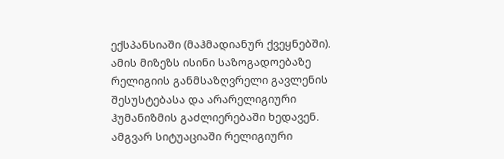ექსპანსიაში (მაჰმადიანურ ქვეყნებში). ამის მიზეზს ისინი საზოგადოებაზე რელიგიის განმსაზღვრელი გავლენის შესუსტებასა და არარელიგიური ჰუმანიზმის გაძლიერებაში ხედავენ. ამგვარ სიტუაციაში რელიგიური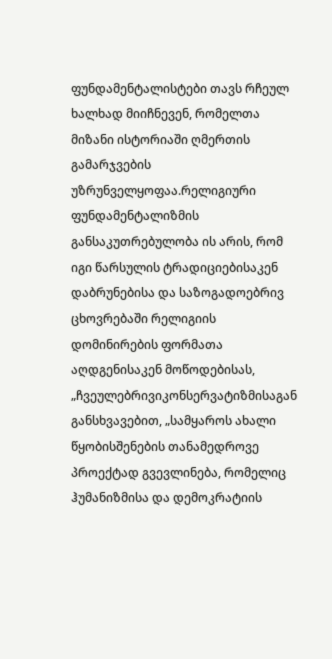ფუნდამენტალისტები თავს რჩეულ ხალხად მიიჩნევენ, რომელთა მიზანი ისტორიაში ღმერთის გამარჯვების უზრუნველყოფაა.რელიგიური ფუნდამენტალიზმის განსაკუთრებულობა ის არის, რომ იგი წარსულის ტრადიციებისაკენ დაბრუნებისა და საზოგადოებრივ ცხოვრებაში რელიგიის დომინირების ფორმათა აღდგენისაკენ მოწოდებისას, „ჩვეულებრივიკონსერვატიზმისაგან განსხვავებით, „სამყაროს ახალი წყობისშენების თანამედროვე პროექტად გვევლინება, რომელიც ჰუმანიზმისა და დემოკრატიის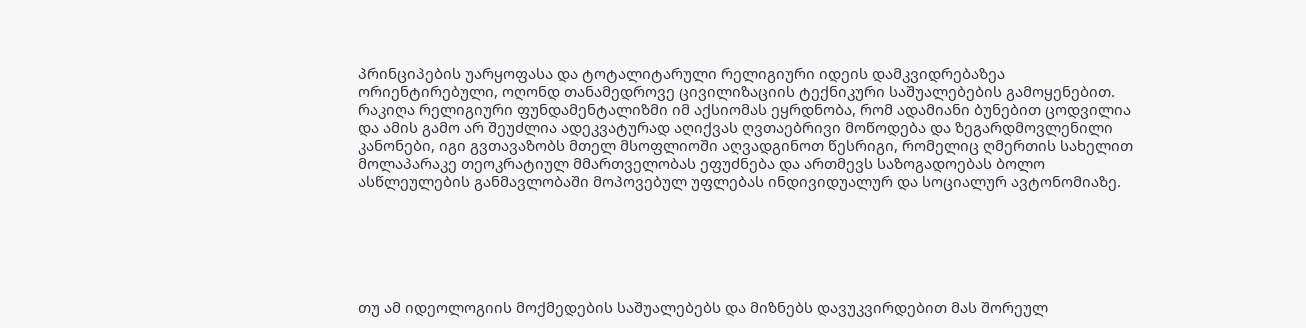პრინციპების უარყოფასა და ტოტალიტარული რელიგიური იდეის დამკვიდრებაზეა ორიენტირებული, ოღონდ თანამედროვე ცივილიზაციის ტექნიკური საშუალებების გამოყენებით. რაკიღა რელიგიური ფუნდამენტალიზმი იმ აქსიომას ეყრდნობა, რომ ადამიანი ბუნებით ცოდვილია და ამის გამო არ შეუძლია ადეკვატურად აღიქვას ღვთაებრივი მოწოდება და ზეგარდმოვლენილი კანონები, იგი გვთავაზობს მთელ მსოფლიოში აღვადგინოთ წესრიგი, რომელიც ღმერთის სახელით მოლაპარაკე თეოკრატიულ მმართველობას ეფუძნება და ართმევს საზოგადოებას ბოლო ასწლეულების განმავლობაში მოპოვებულ უფლებას ინდივიდუალურ და სოციალურ ავტონომიაზე.






თუ ამ იდეოლოგიის მოქმედების საშუალებებს და მიზნებს დავუკვირდებით მას შორეულ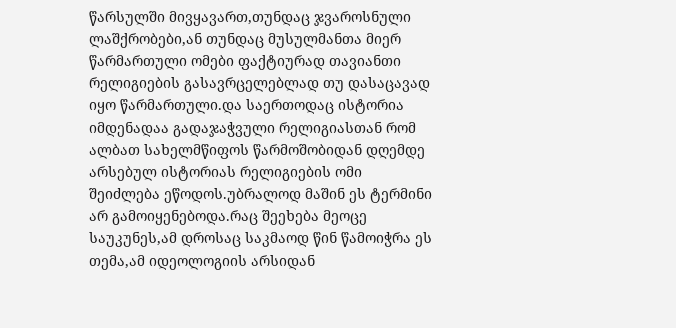წარსულში მივყავართ,თუნდაც ჯვაროსნული ლაშქრობები,ან თუნდაც მუსულმანთა მიერ წარმართული ომები ფაქტიურად თავიანთი რელიგიების გასავრცელებლად თუ დასაცავად იყო წარმართული.და საერთოდაც ისტორია იმდენადაა გადაჯაჭვული რელიგიასთან რომ ალბათ სახელმწიფოს წარმოშობიდან დღემდე არსებულ ისტორიას რელიგიების ომი შეიძლება ეწოდოს.უბრალოდ მაშინ ეს ტერმინი არ გამოიყენებოდა.რაც შეეხება მეოცე საუკუნეს,ამ დროსაც საკმაოდ წინ წამოიჭრა ეს თემა,ამ იდეოლოგიის არსიდან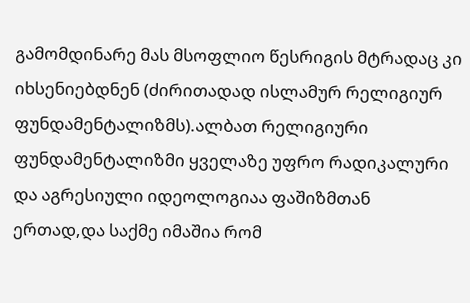გამომდინარე მას მსოფლიო წესრიგის მტრადაც კი იხსენიებდნენ (ძირითადად ისლამურ რელიგიურ ფუნდამენტალიზმს).ალბათ რელიგიური ფუნდამენტალიზმი ყველაზე უფრო რადიკალური და აგრესიული იდეოლოგიაა ფაშიზმთან ერთად,და საქმე იმაშია რომ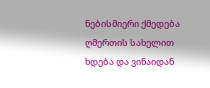ნებისმიერი ქმედება ღმერთის სახელით ხდება და ვინაიდან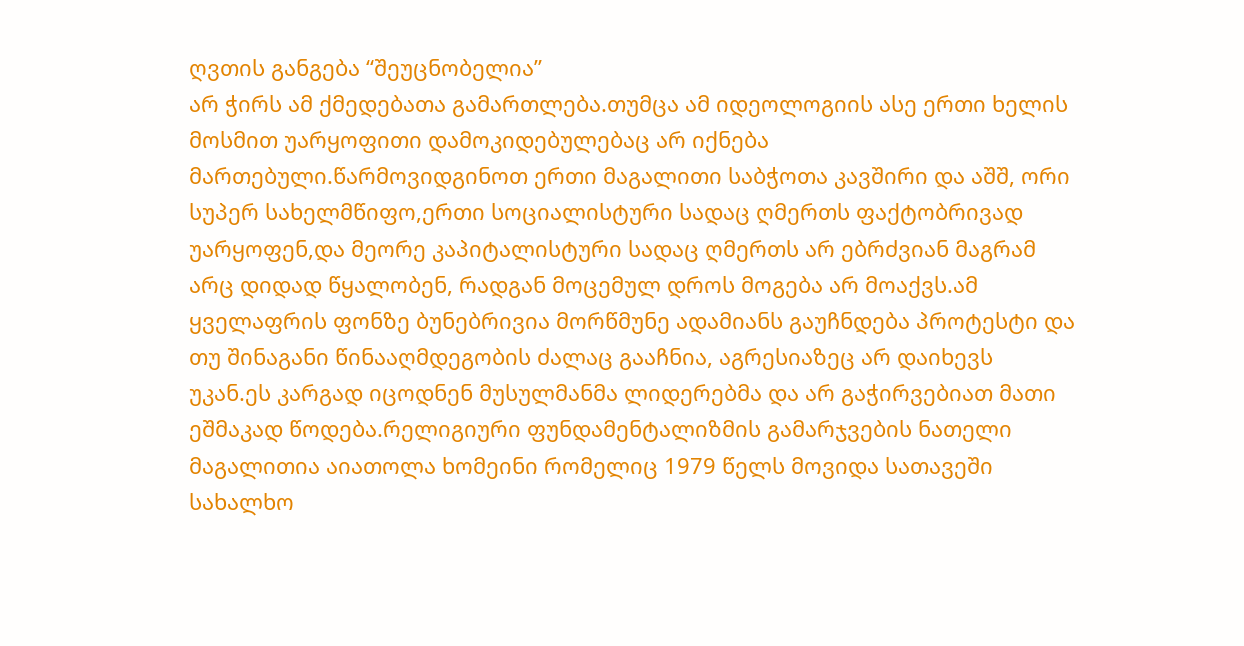ღვთის განგება “შეუცნობელია”
არ ჭირს ამ ქმედებათა გამართლება.თუმცა ამ იდეოლოგიის ასე ერთი ხელის მოსმით უარყოფითი დამოკიდებულებაც არ იქნება მართებული.წარმოვიდგინოთ ერთი მაგალითი საბჭოთა კავშირი და აშშ, ორი სუპერ სახელმწიფო,ერთი სოციალისტური სადაც ღმერთს ფაქტობრივად უარყოფენ,და მეორე კაპიტალისტური სადაც ღმერთს არ ებრძვიან მაგრამ არც დიდად წყალობენ, რადგან მოცემულ დროს მოგება არ მოაქვს.ამ ყველაფრის ფონზე ბუნებრივია მორწმუნე ადამიანს გაუჩნდება პროტესტი და თუ შინაგანი წინააღმდეგობის ძალაც გააჩნია, აგრესიაზეც არ დაიხევს უკან.ეს კარგად იცოდნენ მუსულმანმა ლიდერებმა და არ გაჭირვებიათ მათი ეშმაკად წოდება.რელიგიური ფუნდამენტალიზმის გამარჯვების ნათელი მაგალითია აიათოლა ხომეინი რომელიც 1979 წელს მოვიდა სათავეში სახალხო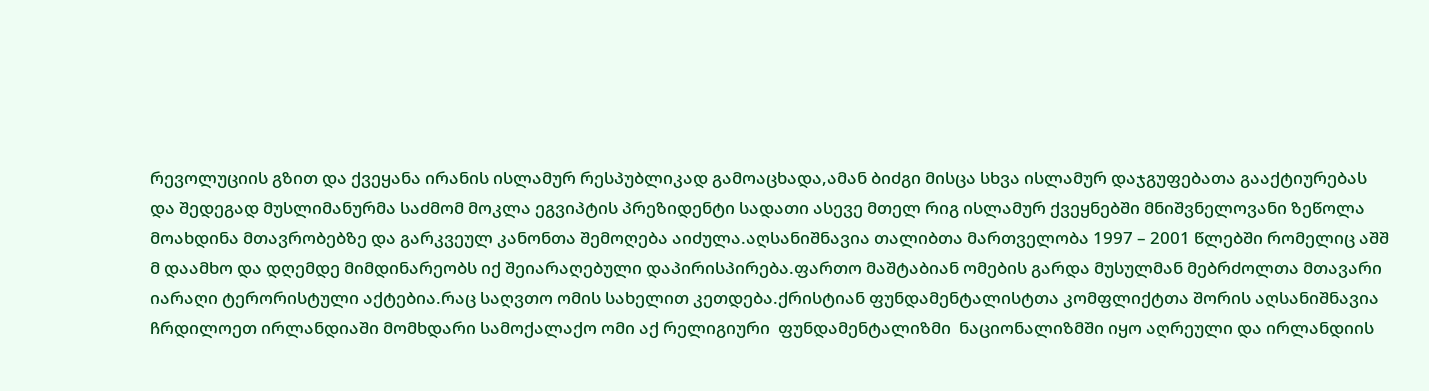რევოლუციის გზით და ქვეყანა ირანის ისლამურ რესპუბლიკად გამოაცხადა,ამან ბიძგი მისცა სხვა ისლამურ დაჯგუფებათა გააქტიურებას და შედეგად მუსლიმანურმა საძმომ მოკლა ეგვიპტის პრეზიდენტი სადათი ასევე მთელ რიგ ისლამურ ქვეყნებში მნიშვნელოვანი ზეწოლა მოახდინა მთავრობებზე და გარკვეულ კანონთა შემოღება აიძულა.აღსანიშნავია თალიბთა მართველობა 1997 – 2001 წლებში რომელიც აშშ მ დაამხო და დღემდე მიმდინარეობს იქ შეიარაღებული დაპირისპირება.ფართო მაშტაბიან ომების გარდა მუსულმან მებრძოლთა მთავარი იარაღი ტერორისტული აქტებია.რაც საღვთო ომის სახელით კეთდება.ქრისტიან ფუნდამენტალისტთა კომფლიქტთა შორის აღსანიშნავია ჩრდილოეთ ირლანდიაში მომხდარი სამოქალაქო ომი აქ რელიგიური  ფუნდამენტალიზმი  ნაციონალიზმში იყო აღრეული და ირლანდიის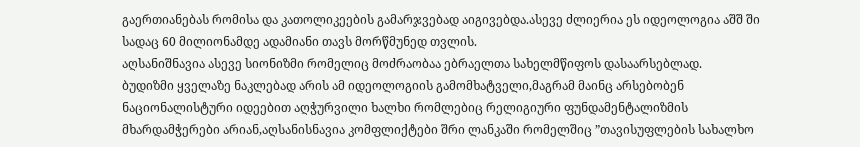გაერთიანებას რომისა და კათოლიკეების გამარჯვებად აიგივებდა.ასევე ძლიერია ეს იდეოლოგია აშშ ში სადაც 60 მილიონამდე ადამიანი თავს მორწმუნედ თვლის.
აღსანიშნავია ასევე სიონიზმი რომელიც მოძრაობაა ებრაელთა სახელმწიფოს დასაარსებლად.
ბუდიზმი ყველაზე ნაკლებად არის ამ იდეოლოგიის გამომხატველი,მაგრამ მაინც არსებობენ ნაციონალისტური იდეებით აღჭურვილი ხალხი რომლებიც რელიგიური ფუნდამენტალიზმის მხარდამჭერები არიან,აღსანისნავია კომფლიქტები შრი ლანკაში რომელშიც ”თავისუფლების სახალხო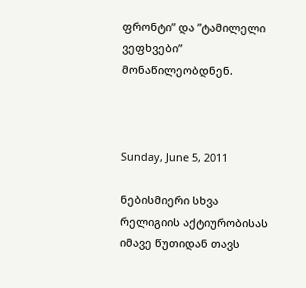ფრონტი” და ”ტამილელი ვეფხვები” მონაწილეობდნენ.



Sunday, June 5, 2011

ნებისმიერი სხვა რელიგიის აქტიურობისას იმავე წუთიდან თავს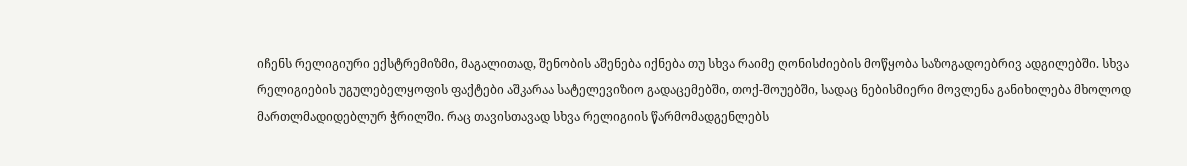იჩენს რელიგიური ექსტრემიზმი, მაგალითად, შენობის აშენება იქნება თუ სხვა რაიმე ღონისძიების მოწყობა საზოგადოებრივ ადგილებში. სხვა რელიგიების უგულებელყოფის ფაქტები აშკარაა სატელევიზიო გადაცემებში, თოქ-შოუებში, სადაც ნებისმიერი მოვლენა განიხილება მხოლოდ მართლმადიდებლურ ჭრილში. რაც თავისთავად სხვა რელიგიის წარმომადგენლებს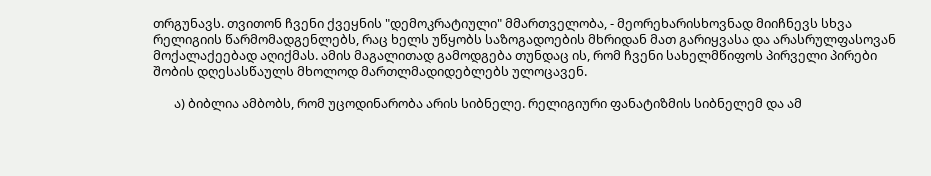თრგუნავს. თვითონ ჩვენი ქვეყნის "დემოკრატიული" მმართველობა, - მეორეხარისხოვნად მიიჩნევს სხვა რელიგიის წარმომადგენლებს, რაც ხელს უწყობს საზოგადოების მხრიდან მათ გარიყვასა და არასრულფასოვან მოქალაქეებად აღიქმას. ამის მაგალითად გამოდგება თუნდაც ის, რომ ჩვენი სახელმწიფოს პირველი პირები შობის დღესასწაულს მხოლოდ მართლმადიდებლებს ულოცავენ.

       ა) ბიბლია ამბობს, რომ უცოდინარობა არის სიბნელე. რელიგიური ფანატიზმის სიბნელემ და ამ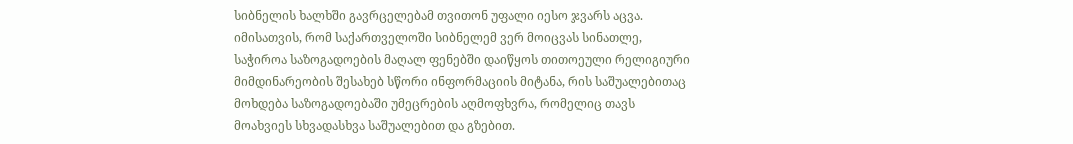სიბნელის ხალხში გავრცელებამ თვითონ უფალი იესო ჯვარს აცვა.
იმისათვის, რომ საქართველოში სიბნელემ ვერ მოიცვას სინათლე, საჭიროა საზოგადოების მაღალ ფენებში დაიწყოს თითოეული რელიგიური მიმდინარეობის შესახებ სწორი ინფორმაციის მიტანა, რის საშუალებითაც მოხდება საზოგადოებაში უმეცრების აღმოფხვრა, რომელიც თავს მოახვიეს სხვადასხვა საშუალებით და გზებით.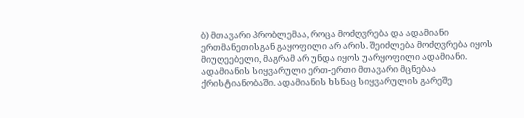ბ) მთავარი პრობლემაა, როცა მოძღვრება და ადამიანი ერთმანეთისგან გაყოფილი არ არის. შეიძლება მოძღვრება იყოს მიუღეებელი, მაგრამ არ უნდა იყოს უარყოფილი ადამიანი. ადამიანის სიყვარული ერთ-ერთი მთავარი მცნებაა ქრისტიანობაში. ადამიანის ხსნაც სიყვარულის გარეშე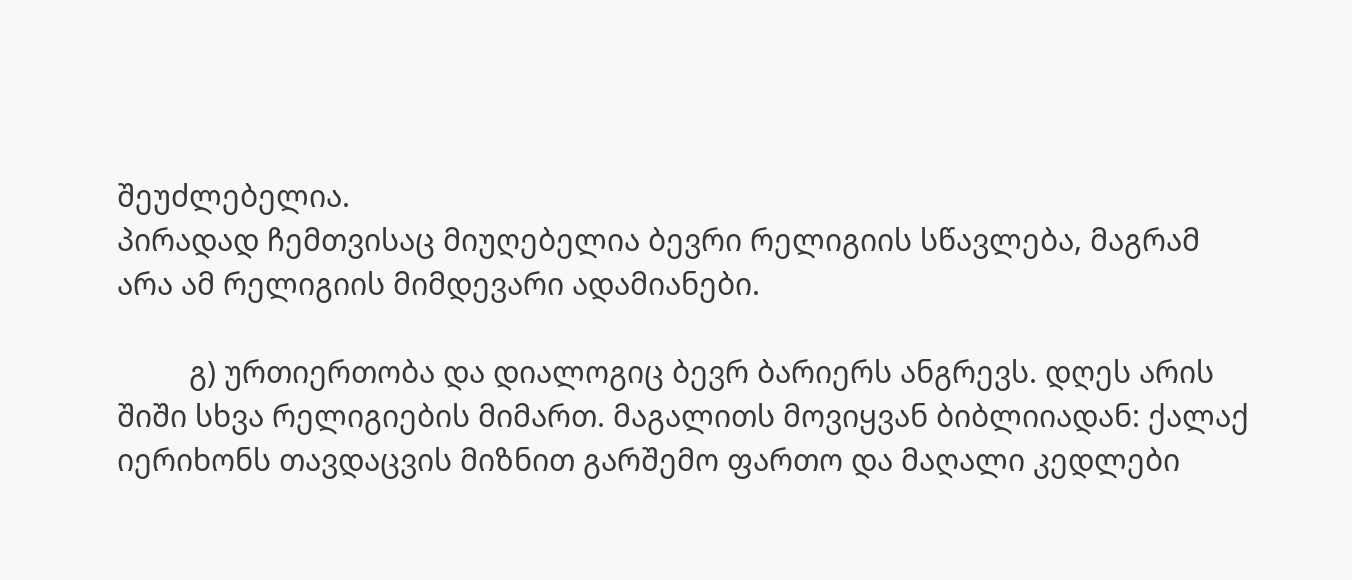შეუძლებელია.
პირადად ჩემთვისაც მიუღებელია ბევრი რელიგიის სწავლება, მაგრამ არა ამ რელიგიის მიმდევარი ადამიანები.

         გ) ურთიერთობა და დიალოგიც ბევრ ბარიერს ანგრევს. დღეს არის შიში სხვა რელიგიების მიმართ. მაგალითს მოვიყვან ბიბლიიადან: ქალაქ იერიხონს თავდაცვის მიზნით გარშემო ფართო და მაღალი კედლები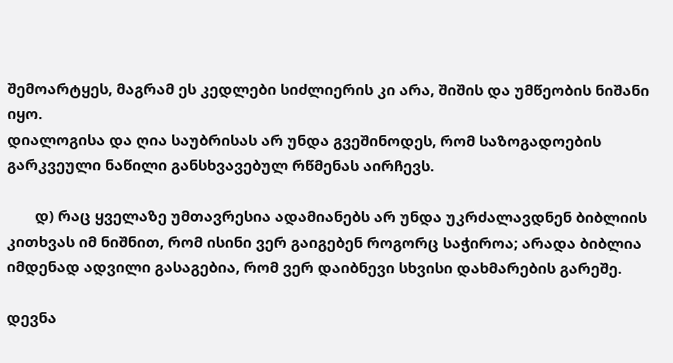შემოარტყეს, მაგრამ ეს კედლები სიძლიერის კი არა, შიშის და უმწეობის ნიშანი იყო.
დიალოგისა და ღია საუბრისას არ უნდა გვეშინოდეს, რომ საზოგადოების გარკვეული ნაწილი განსხვავებულ რწმენას აირჩევს.

       დ) რაც ყველაზე უმთავრესია ადამიანებს არ უნდა უკრძალავდნენ ბიბლიის კითხვას იმ ნიშნით, რომ ისინი ვერ გაიგებენ როგორც საჭიროა; არადა ბიბლია იმდენად ადვილი გასაგებია, რომ ვერ დაიბნევი სხვისი დახმარების გარეშე.

დევნა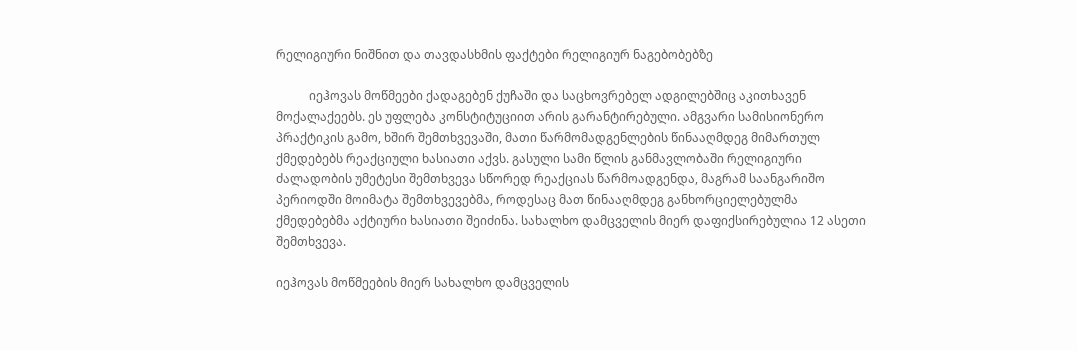რელიგიური ნიშნით და თავდასხმის ფაქტები რელიგიურ ნაგებობებზე

           იეჰოვას მოწმეები ქადაგებენ ქუჩაში და საცხოვრებელ ადგილებშიც აკითხავენ მოქალაქეებს. ეს უფლება კონსტიტუციით არის გარანტირებული. ამგვარი სამისიონერო პრაქტიკის გამო, ხშირ შემთხვევაში, მათი წარმომადგენლების წინააღმდეგ მიმართულ ქმედებებს რეაქციული ხასიათი აქვს. გასული სამი წლის განმავლობაში რელიგიური ძალადობის უმეტესი შემთხვევა სწორედ რეაქციას წარმოადგენდა, მაგრამ საანგარიშო პერიოდში მოიმატა შემთხვევებმა, როდესაც მათ წინააღმდეგ განხორციელებულმა ქმედებებმა აქტიური ხასიათი შეიძინა. სახალხო დამცველის მიერ დაფიქსირებულია 12 ასეთი შემთხვევა.

იეჰოვას მოწმეების მიერ სახალხო დამცველის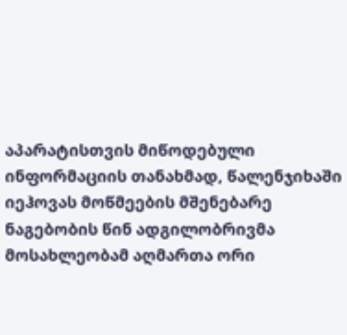აპარატისთვის მიწოდებული ინფორმაციის თანახმად, წალენჯიხაში იეჰოვას მოწმეების მშენებარე ნაგებობის წინ ადგილობრივმა მოსახლეობამ აღმართა ორი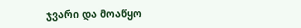ჯვარი და მოაწყო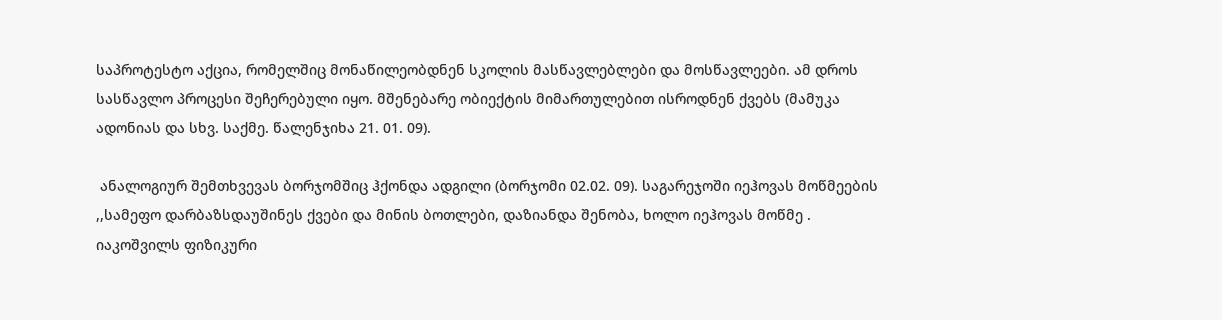საპროტესტო აქცია, რომელშიც მონაწილეობდნენ სკოლის მასწავლებლები და მოსწავლეები. ამ დროს სასწავლო პროცესი შეჩერებული იყო. მშენებარე ობიექტის მიმართულებით ისროდნენ ქვებს (მამუკა ადონიას და სხვ. საქმე. წალენჯიხა 21. 01. 09).

 ანალოგიურ შემთხვევას ბორჯომშიც ჰქონდა ადგილი (ბორჯომი 02.02. 09). საგარეჯოში იეჰოვას მოწმეების ,,სამეფო დარბაზსდაუშინეს ქვები და მინის ბოთლები, დაზიანდა შენობა, ხოლო იეჰოვას მოწმე . იაკოშვილს ფიზიკური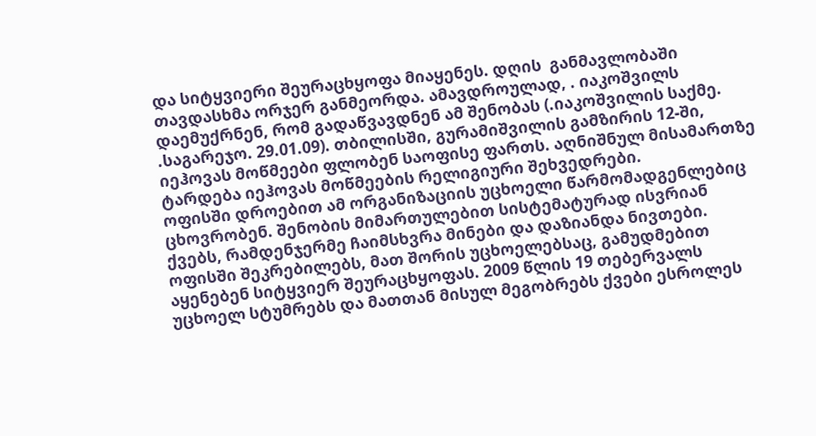და სიტყვიერი შეურაცხყოფა მიაყენეს. დღის  განმავლობაში თავდასხმა ორჯერ განმეორდა. ამავდროულად, . იაკოშვილს დაემუქრნენ, რომ გადაწვავდნენ ამ შენობას (.იაკოშვილის საქმე. .საგარეჯო. 29.01.09). თბილისში, გურამიშვილის გამზირის 12-ში, იეჰოვას მოწმეები ფლობენ საოფისე ფართს. აღნიშნულ მისამართზე ტარდება იეჰოვას მოწმეების რელიგიური შეხვედრები.
ოფისში დროებით ამ ორგანიზაციის უცხოელი წარმომადგენლებიც ცხოვრობენ. შენობის მიმართულებით სისტემატურად ისვრიან ქვებს, რამდენჯერმე ჩაიმსხვრა მინები და დაზიანდა ნივთები. ოფისში შეკრებილებს, მათ შორის უცხოელებსაც, გამუდმებით აყენებენ სიტყვიერ შეურაცხყოფას. 2009 წლის 19 თებერვალს უცხოელ სტუმრებს და მათთან მისულ მეგობრებს ქვები ესროლეს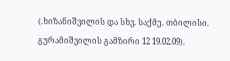(.ხიზანიშვილის და სხვ. საქმე. თბილისი. გურამიშვილის გამზირი 12 19.02.09).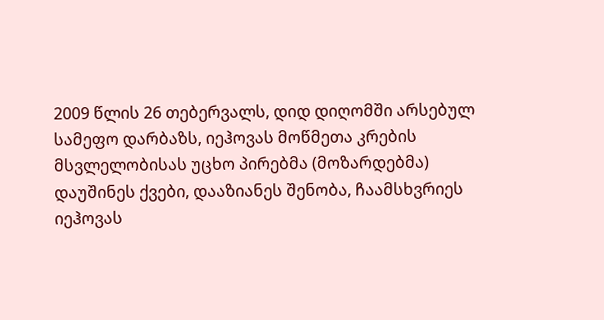2009 წლის 26 თებერვალს, დიდ დიღომში არსებულ სამეფო დარბაზს, იეჰოვას მოწმეთა კრების მსვლელობისას უცხო პირებმა (მოზარდებმა) დაუშინეს ქვები, დააზიანეს შენობა, ჩაამსხვრიეს იეჰოვას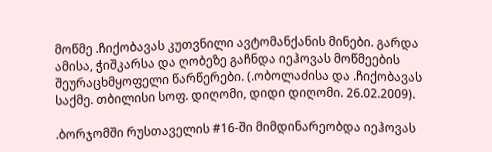მოწმე .ჩიქობავას კუთვნილი ავტომანქანის მინები. გარდა ამისა, ჭიშკარსა და ღობეზე გაჩნდა იეჰოვას მოწმეების შეურაცხმყოფელი წარწერები. (.ობოლაძისა და .ჩიქობავას საქმე. თბილისი სოფ. დიღომი, დიდი დიღომი. 26.02.2009).

.ბორჯომში რუსთაველის #16-ში მიმდინარეობდა იეჰოვას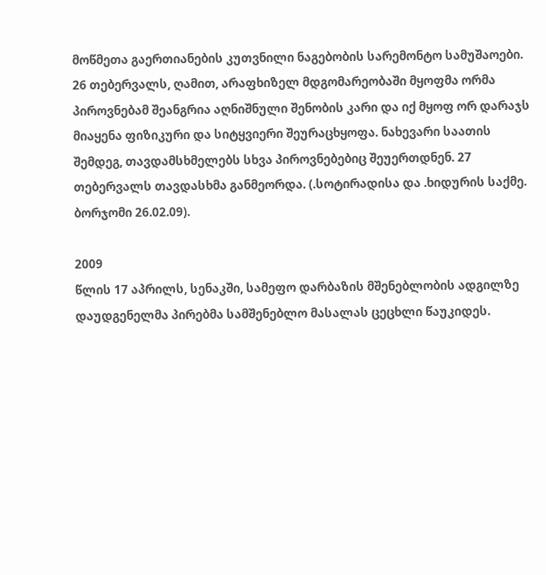მოწმეთა გაერთიანების კუთვნილი ნაგებობის სარემონტო სამუშაოები. 26 თებერვალს, ღამით, არაფხიზელ მდგომარეობაში მყოფმა ორმა პიროვნებამ შეანგრია აღნიშნული შენობის კარი და იქ მყოფ ორ დარაჯს მიაყენა ფიზიკური და სიტყვიერი შეურაცხყოფა. ნახევარი საათის შემდეგ, თავდამსხმელებს სხვა პიროვნებებიც შეუერთდნენ. 27 თებერვალს თავდასხმა განმეორდა. (.სოტირადისა და .ხიდურის საქმე. ბორჯომი 26.02.09).

2009
წლის 17 აპრილს, სენაკში, სამეფო დარბაზის მშენებლობის ადგილზე დაუდგენელმა პირებმა სამშენებლო მასალას ცეცხლი წაუკიდეს.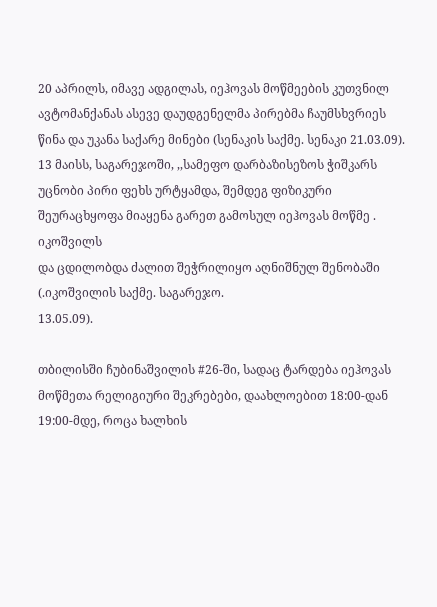20 აპრილს, იმავე ადგილას, იეჰოვას მოწმეების კუთვნილ ავტომანქანას ასევე დაუდგენელმა პირებმა ჩაუმსხვრიეს წინა და უკანა საქარე მინები (სენაკის საქმე. სენაკი 21.03.09). 13 მაისს, საგარეჯოში, ,,სამეფო დარბაზისეზოს ჭიშკარს უცნობი პირი ფეხს ურტყამდა, შემდეგ ფიზიკური შეურაცხყოფა მიაყენა გარეთ გამოსულ იეჰოვას მოწმე . იკოშვილს
და ცდილობდა ძალით შეჭრილიყო აღნიშნულ შენობაში (.იკოშვილის საქმე. საგარეჯო.
13.05.09).

თბილისში ჩუბინაშვილის #26-ში, სადაც ტარდება იეჰოვას მოწმეთა რელიგიური შეკრებები, დაახლოებით 18:00-დან 19:00-მდე, როცა ხალხის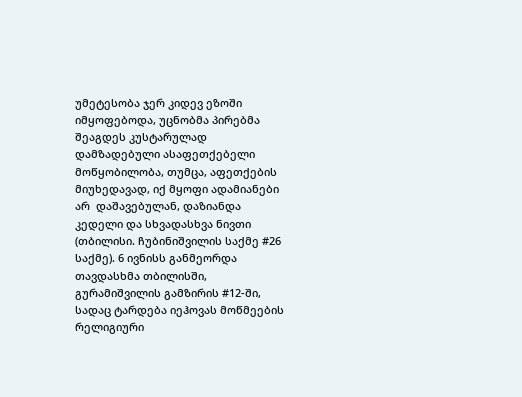უმეტესობა ჯერ კიდევ ეზოში იმყოფებოდა, უცნობმა პირებმა შეაგდეს კუსტარულად დამზადებული ასაფეთქებელი მოწყობილობა, თუმცა, აფეთქების მიუხედავად, იქ მყოფი ადამიანები არ  დაშავებულან, დაზიანდა კედელი და სხვადასხვა ნივთი (თბილისი. ჩუბინიშვილის საქმე #26 საქმე). 6 ივნისს განმეორდა თავდასხმა თბილისში, გურამიშვილის გამზირის #12-ში, სადაც ტარდება იეჰოვას მოწმეების რელიგიური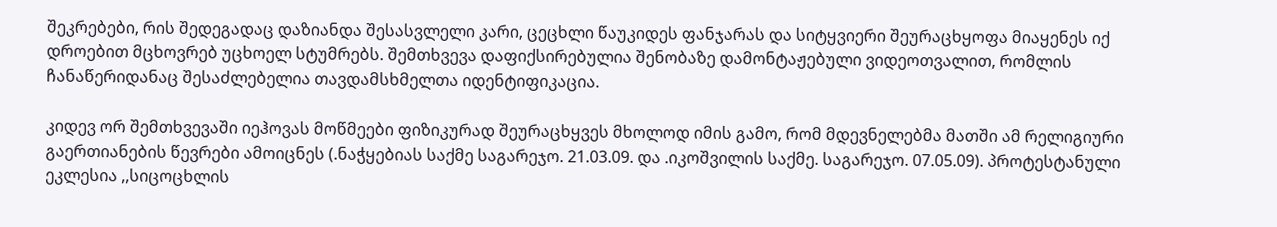შეკრებები, რის შედეგადაც დაზიანდა შესასვლელი კარი, ცეცხლი წაუკიდეს ფანჯარას და სიტყვიერი შეურაცხყოფა მიაყენეს იქ დროებით მცხოვრებ უცხოელ სტუმრებს. შემთხვევა დაფიქსირებულია შენობაზე დამონტაჟებული ვიდეოთვალით, რომლის ჩანაწერიდანაც შესაძლებელია თავდამსხმელთა იდენტიფიკაცია.

კიდევ ორ შემთხვევაში იეჰოვას მოწმეები ფიზიკურად შეურაცხყვეს მხოლოდ იმის გამო, რომ მდევნელებმა მათში ამ რელიგიური გაერთიანების წევრები ამოიცნეს (.ნაჭყებიას საქმე საგარეჯო. 21.03.09. და .იკოშვილის საქმე. საგარეჯო. 07.05.09). პროტესტანული ეკლესია ,,სიცოცხლის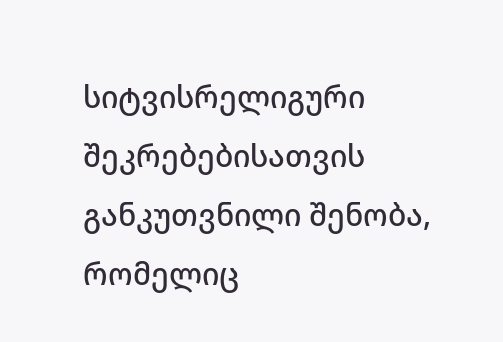სიტვისრელიგური შეკრებებისათვის განკუთვნილი შენობა, რომელიც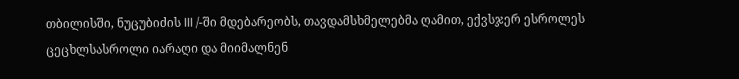თბილისში, ნუცუბიძის III /-ში მდებარეობს, თავდამსხმელებმა ღამით, ექვსჯერ ესროლეს ცეცხლსასროლი იარაღი და მიიმალნენ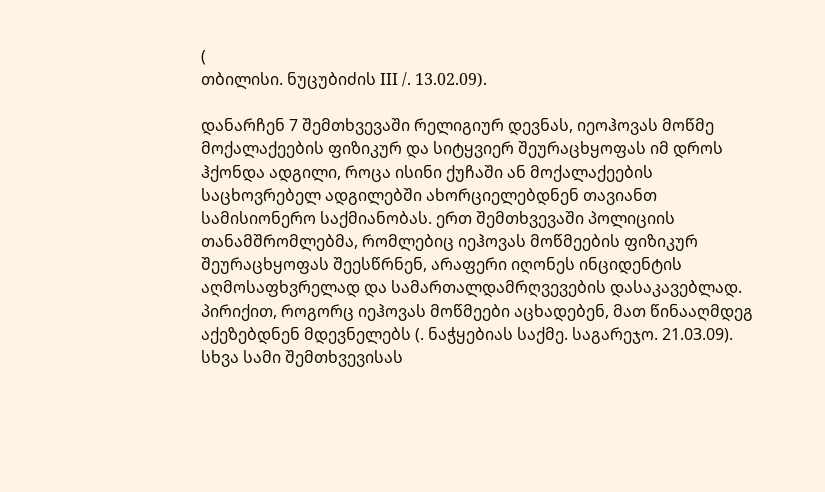(
თბილისი. ნუცუბიძის III /. 13.02.09).

დანარჩენ 7 შემთხვევაში რელიგიურ დევნას, იეოჰოვას მოწმე მოქალაქეების ფიზიკურ და სიტყვიერ შეურაცხყოფას იმ დროს ჰქონდა ადგილი, როცა ისინი ქუჩაში ან მოქალაქეების საცხოვრებელ ადგილებში ახორციელებდნენ თავიანთ სამისიონერო საქმიანობას. ერთ შემთხვევაში პოლიციის თანამშრომლებმა, რომლებიც იეჰოვას მოწმეების ფიზიკურ შეურაცხყოფას შეესწრნენ, არაფერი იღონეს ინციდენტის აღმოსაფხვრელად და სამართალდამრღვევების დასაკავებლად. პირიქით, როგორც იეჰოვას მოწმეები აცხადებენ, მათ წინააღმდეგ აქეზებდნენ მდევნელებს (. ნაჭყებიას საქმე. საგარეჯო. 21.03.09). სხვა სამი შემთხვევისას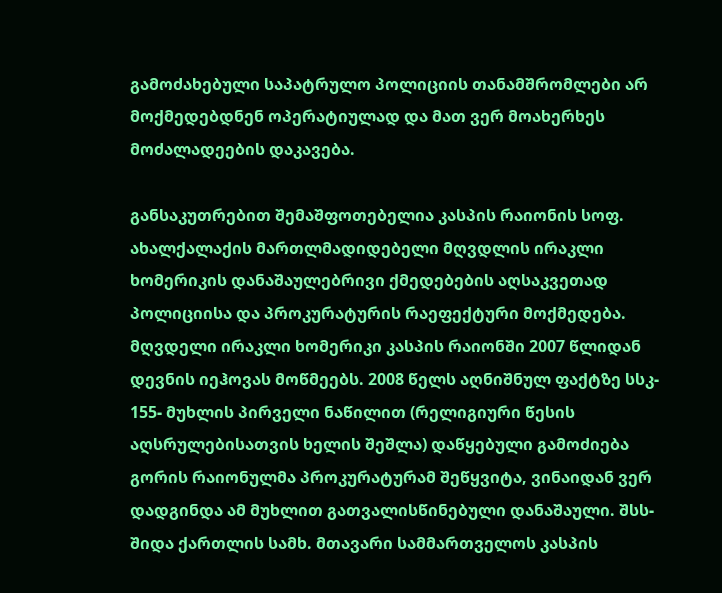გამოძახებული საპატრულო პოლიციის თანამშრომლები არ მოქმედებდნენ ოპერატიულად და მათ ვერ მოახერხეს მოძალადეების დაკავება.

განსაკუთრებით შემაშფოთებელია კასპის რაიონის სოფ. ახალქალაქის მართლმადიდებელი მღვდლის ირაკლი ხომერიკის დანაშაულებრივი ქმედებების აღსაკვეთად პოლიციისა და პროკურატურის რაეფექტური მოქმედება. მღვდელი ირაკლი ხომერიკი კასპის რაიონში 2007 წლიდან დევნის იეჰოვას მოწმეებს. 2008 წელს აღნიშნულ ფაქტზე სსკ- 155- მუხლის პირველი ნაწილით (რელიგიური წესის აღსრულებისათვის ხელის შეშლა) დაწყებული გამოძიება გორის რაიონულმა პროკურატურამ შეწყვიტა, ვინაიდან ვერ დადგინდა ამ მუხლით გათვალისწინებული დანაშაული. შსს- შიდა ქართლის სამხ. მთავარი სამმართველოს კასპის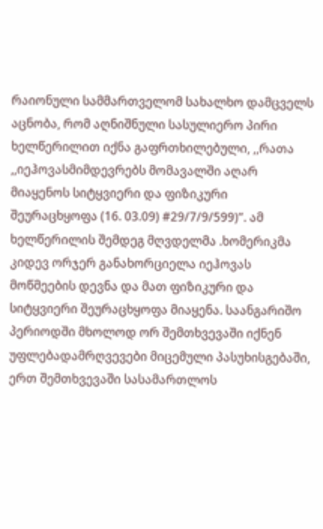რაიონული სამმართველომ სახალხო დამცველს აცნობა, რომ აღნიშნული სასულიერო პირი ხელწერილით იქნა გაფრთხილებული, ,,რათა ,,იეჰოვასმიმდევრებს მომავალში აღარ
მიაყენოს სიტყვიერი და ფიზიკური შეურაცხყოფა (16. 03.09) #29/7/9/599)”. ამ ხელწერილის შემდეგ მღვდელმა .ხომერიკმა კიდევ ორჯერ განახორციელა იეჰოვას მოწმეების დევნა და მათ ფიზიკური და სიტყვიერი შეურაცხყოფა მიაყენა. საანგარიშო პერიოდში მხოლოდ ორ შემთხვევაში იქნენ უფლებადამრღვევები მიცემული პასუხისგებაში, ერთ შემთხვევაში სასამართლოს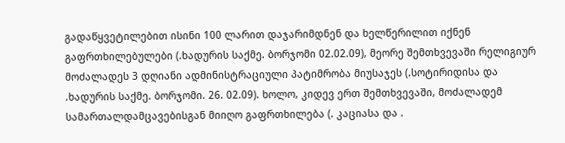გადაწყვეტილებით ისინი 100 ლარით დაჯარიმდნენ და ხელწერილით იქნენ გაფრთხილებულები (.ხადურის საქმე. ბორჯომი 02.02.09), მეორე შემთხვევაში რელიგიურ მოძალადეს 3 დღიანი ადმინისტრაციული პატიმრობა მიუსაჯეს (.სოტირიდისა და .ხადურის საქმე. ბორჯომი. 26. 02.09). ხოლო, კიდევ ერთ შემთხვევაში, მოძალადემ სამართალდამცავებისგან მიიღო გაფრთხილება (. კაციასა და .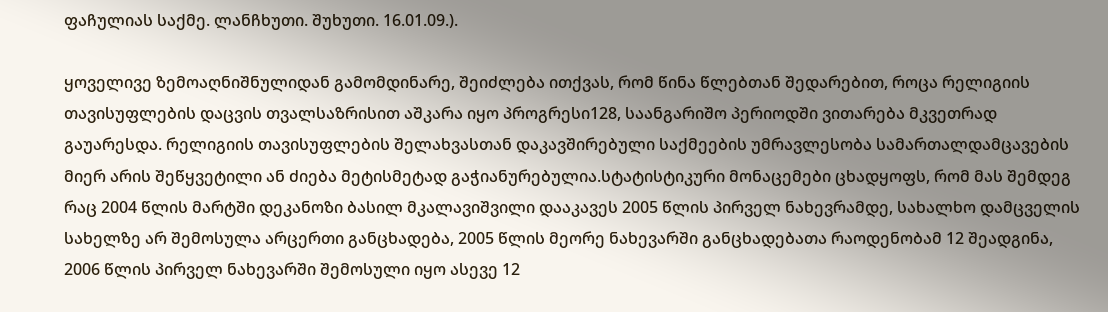ფაჩულიას საქმე. ლანჩხუთი. შუხუთი. 16.01.09.).

ყოველივე ზემოაღნიშნულიდან გამომდინარე, შეიძლება ითქვას, რომ წინა წლებთან შედარებით, როცა რელიგიის თავისუფლების დაცვის თვალსაზრისით აშკარა იყო პროგრესი128, საანგარიშო პერიოდში ვითარება მკვეთრად გაუარესდა. რელიგიის თავისუფლების შელახვასთან დაკავშირებული საქმეების უმრავლესობა სამართალდამცავების მიერ არის შეწყვეტილი ან ძიება მეტისმეტად გაჭიანურებულია.სტატისტიკური მონაცემები ცხადყოფს, რომ მას შემდეგ რაც 2004 წლის მარტში დეკანოზი ბასილ მკალავიშვილი დააკავეს 2005 წლის პირველ ნახევრამდე, სახალხო დამცველის სახელზე არ შემოსულა არცერთი განცხადება, 2005 წლის მეორე ნახევარში განცხადებათა რაოდენობამ 12 შეადგინა, 2006 წლის პირველ ნახევარში შემოსული იყო ასევე 12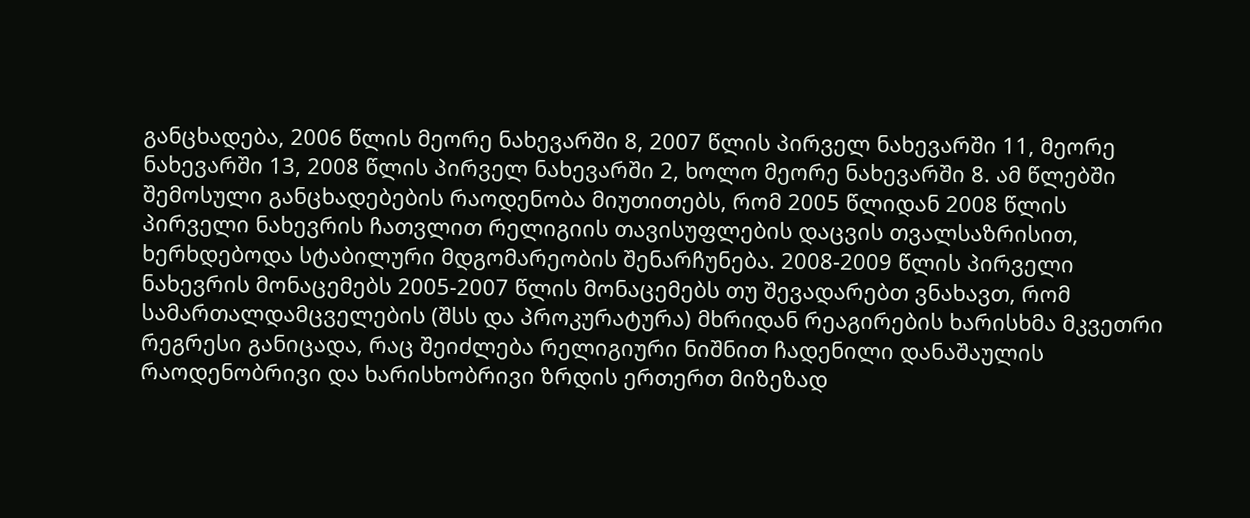განცხადება, 2006 წლის მეორე ნახევარში 8, 2007 წლის პირველ ნახევარში 11, მეორე ნახევარში 13, 2008 წლის პირველ ნახევარში 2, ხოლო მეორე ნახევარში 8. ამ წლებში შემოსული განცხადებების რაოდენობა მიუთითებს, რომ 2005 წლიდან 2008 წლის პირველი ნახევრის ჩათვლით რელიგიის თავისუფლების დაცვის თვალსაზრისით, ხერხდებოდა სტაბილური მდგომარეობის შენარჩუნება. 2008-2009 წლის პირველი ნახევრის მონაცემებს 2005-2007 წლის მონაცემებს თუ შევადარებთ ვნახავთ, რომ სამართალდამცველების (შსს და პროკურატურა) მხრიდან რეაგირების ხარისხმა მკვეთრი რეგრესი განიცადა, რაც შეიძლება რელიგიური ნიშნით ჩადენილი დანაშაულის რაოდენობრივი და ხარისხობრივი ზრდის ერთერთ მიზეზად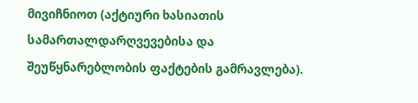მივიჩნიოთ (აქტიური ხასიათის სამართალდარღვევებისა და შეუწყნარებლობის ფაქტების გამრავლება).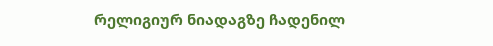რელიგიურ ნიადაგზე ჩადენილ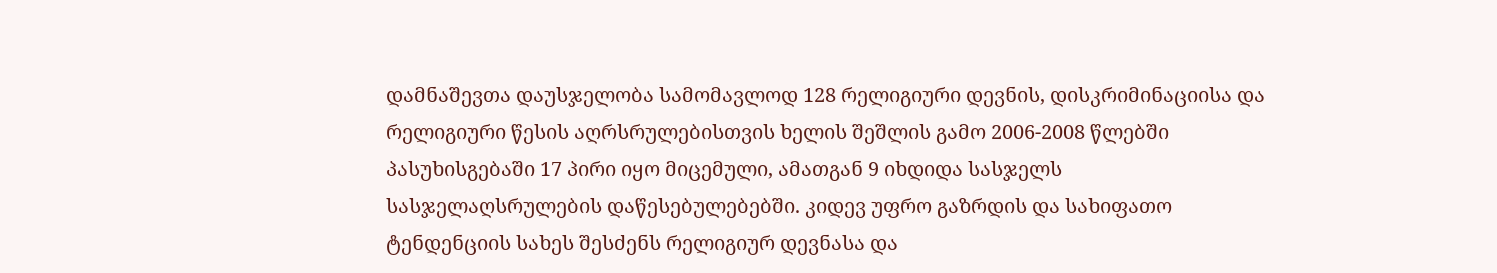დამნაშევთა დაუსჯელობა სამომავლოდ 128 რელიგიური დევნის, დისკრიმინაციისა და რელიგიური წესის აღრსრულებისთვის ხელის შეშლის გამო 2006-2008 წლებში პასუხისგებაში 17 პირი იყო მიცემული, ამათგან 9 იხდიდა სასჯელს სასჯელაღსრულების დაწესებულებებში. კიდევ უფრო გაზრდის და სახიფათო ტენდენციის სახეს შესძენს რელიგიურ დევნასა და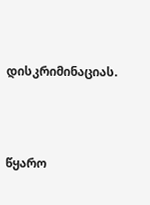დისკრიმინაციას.




წყარო